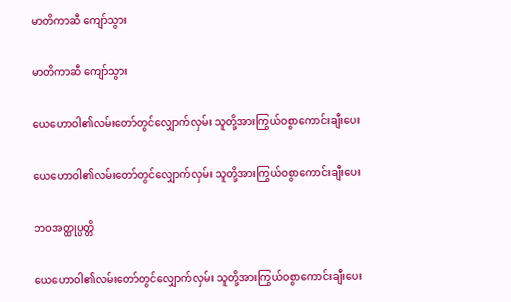မာတိကာဆီ ကျော်သွား

မာတိကာဆီ ကျော်သွား

ယေဟောဝါ၏လမ်းတော်တွင်လျှောက်လှမ်း သူတို့အားကြွယ်ဝစွာကောင်းချီးပေး

ယေဟောဝါ၏လမ်းတော်တွင်လျှောက်လှမ်း သူတို့အားကြွယ်ဝစွာကောင်းချီးပေး

ဘဝအတ္ထုပ္ပတ္တိ

ယေဟောဝါ၏လမ်းတော်တွင်လျှောက်လှမ်း သူတို့အားကြွယ်ဝစွာကောင်းချီးပေး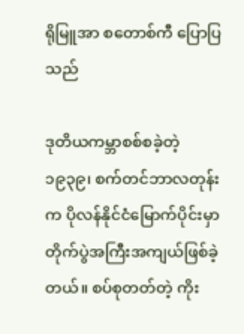ရိုမြူအာ စတောစ်ကီ ပြောပြသည်

ဒုတိယကမ္ဘာစစ်စခဲ့တဲ့ ၁၉၃၉၊ စက်တင်ဘာလတုန်းက ပိုလန်နိုင်ငံမြောက်ပိုင်းမှာ တိုက်ပွဲအကြီးအကျယ်ဖြစ်ခဲ့တယ်။ စပ်စုတတ်တဲ့ ကိုး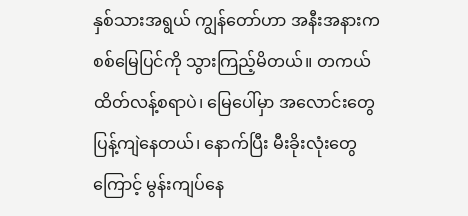နှစ်သားအရွယ် ကျွန်တော်ဟာ အနီးအနားက စစ်မြေပြင်ကို သွားကြည့်မိတယ်။ တကယ်ထိတ်လန့်စရာပဲ၊ မြေပေါ်မှာ အလောင်းတွေ ပြန့်ကျဲနေတယ်၊ နောက်ပြီး မီးခိုးလုံးတွေကြောင့် မွန်းကျပ်နေ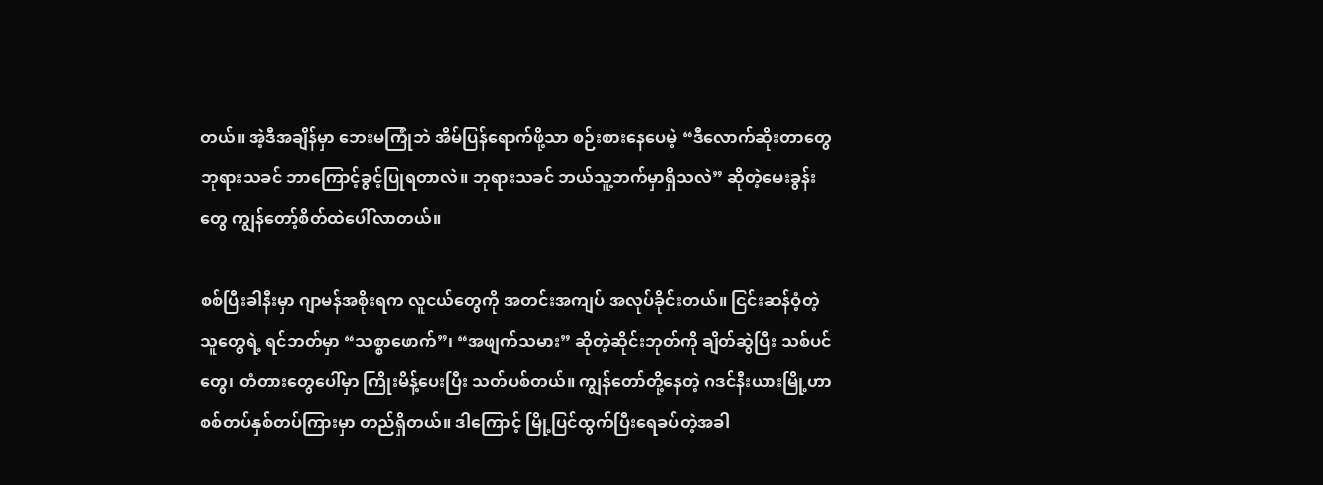တယ်။ အဲ့ဒီအချိန်မှာ ဘေးမကြုံဘဲ အိမ်ပြန်ရောက်ဖို့သာ စဉ်းစားနေပေမဲ့ “ဒီလောက်ဆိုးတာတွေ ဘုရားသခင် ဘာကြောင့်ခွင့်ပြုရတာလဲ။ ဘုရားသခင် ဘယ်သူ့ဘက်မှာရှိသလဲ” ဆိုတဲ့မေးခွန်းတွေ ကျွန်တော့်စိတ်ထဲပေါ်လာတယ်။

စစ်ပြီးခါနီးမှာ ဂျာမန်အစိုးရက လူငယ်တွေကို အတင်းအကျပ် အလုပ်ခိုင်းတယ်။ ငြင်းဆန်ဝံ့တဲ့သူတွေရဲ့ ရင်ဘတ်မှာ “သစ္စာဖောက်”၊ “အဖျက်သမား” ဆိုတဲ့ဆိုင်းဘုတ်ကို ချိတ်ဆွဲပြီး သစ်ပင်တွေ၊ တံတားတွေပေါ်မှာ ကြိုးမိန့်ပေးပြီး သတ်ပစ်တယ်။ ကျွန်တော်တို့နေတဲ့ ဂဒင်နီးယားမြို့ဟာ စစ်တပ်နှစ်တပ်ကြားမှာ တည်ရှိတယ်။ ဒါကြောင့် မြို့ပြင်ထွက်ပြီးရေခပ်တဲ့အခါ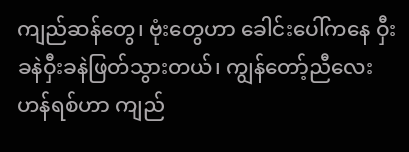ကျည်ဆန်တွေ၊ ဗုံးတွေဟာ ခေါင်းပေါ်ကနေ ဝှီးခနဲဝှီးခနဲဖြတ်သွားတယ်၊ ကျွန်တော့်ညီလေး ဟန်ရစ်ဟာ ကျည်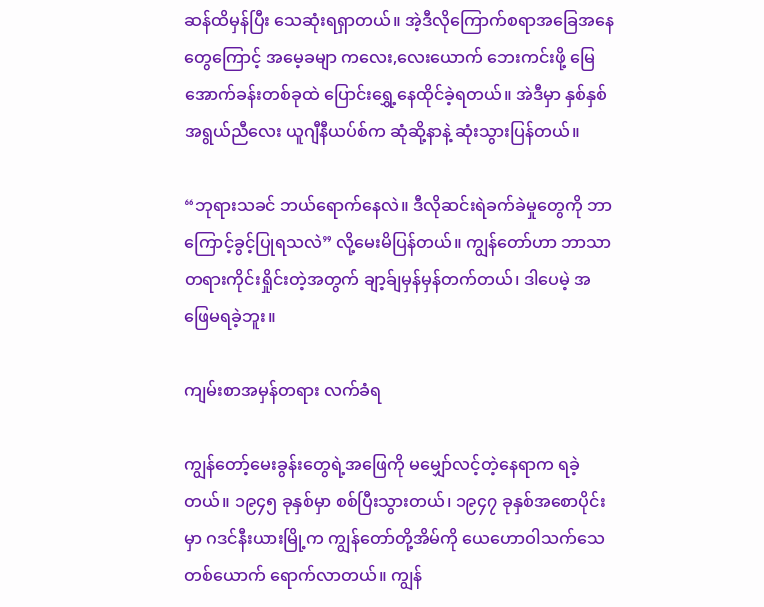ဆန်ထိမှန်ပြီး သေဆုံးရရှာတယ်။ အဲ့ဒီလိုကြောက်စရာအခြေအနေတွေကြောင့် အမေ့ခမျာ ကလေး,လေးယောက် ဘေးကင်းဖို့ မြေအောက်ခန်းတစ်ခုထဲ ပြောင်းရွှေ့နေထိုင်ခဲ့ရတယ်။ အဲဒီမှာ နှစ်နှစ်အရွယ်ညီလေး ယူဂျီနီယပ်စ်က ဆုံဆို့နာနဲ့ ဆုံးသွားပြန်တယ်။

“ဘုရားသခင် ဘယ်ရောက်နေလဲ။ ဒီလိုဆင်းရဲခက်ခဲမှုတွေကို ဘာကြောင့်ခွင့်ပြုရသလဲ” လို့မေးမိပြန်တယ်။ ကျွန်တော်ဟာ ဘာသာတရားကိုင်းရှိုင်းတဲ့အတွက် ချာ့ခ်ျမှန်မှန်တက်တယ်၊ ဒါပေမဲ့ အဖြေမရခဲ့ဘူး။

ကျမ်းစာအမှန်တရား လက်ခံရ

ကျွန်တော့်မေးခွန်းတွေရဲ့အဖြေကို မမျှော်လင့်တဲ့နေရာက ရခဲ့တယ်။ ၁၉၄၅ ခုနှစ်မှာ စစ်ပြီးသွားတယ်၊ ၁၉၄၇ ခုနှစ်အစောပိုင်းမှာ ဂဒင်နီးယားမြို့က ကျွန်တော်တို့အိမ်ကို ယေဟောဝါသက်သေတစ်ယောက် ရောက်လာတယ်။ ကျွန်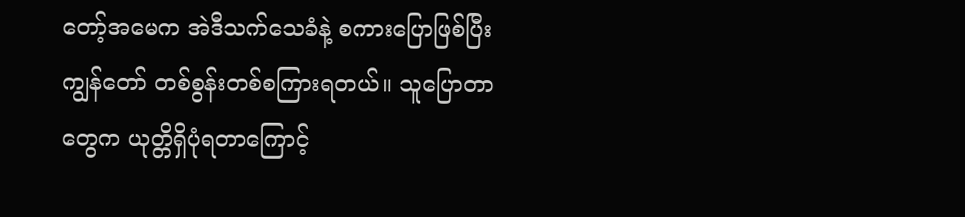တော့်အမေက အဲဒီသက်သေခံနဲ့ စကားပြောဖြစ်ပြီး ကျွန်တော် တစ်စွန်းတစ်စကြားရတယ်။ သူပြောတာတွေက ယုတ္တိရှိပုံရတာကြောင့်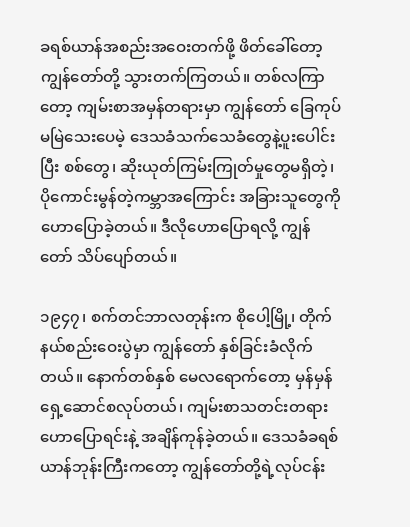ခရစ်ယာန်အစည်းအဝေးတက်ဖို့ ဖိတ်ခေါ်တော့ ကျွန်တော်တို့ သွားတက်ကြတယ်။ တစ်လကြာတော့ ကျမ်းစာအမှန်တရားမှာ ကျွန်တော် ခြေကုပ်မမြဲသေးပေမဲ့ ဒေသခံသက်သေခံတွေနဲ့ပူးပေါင်းပြီး စစ်တွေ၊ ဆိုးယုတ်ကြမ်းကြုတ်မှုတွေမရှိတဲ့၊ ပိုကောင်းမွန်တဲ့ကမ္ဘာအကြောင်း အခြားသူတွေကို ဟောပြောခဲ့တယ်။ ဒီလိုဟောပြောရလို့ ကျွန်တော် သိပ်ပျော်တယ်။

၁၉၄၇၊ စက်တင်ဘာလတုန်းက စိုပေါ့မြို့၊ တိုက်နယ်စည်းဝေးပွဲမှာ ကျွန်တော် နှစ်ခြင်းခံလိုက်တယ်။ နောက်တစ်နှစ် မေလရောက်တော့ မှန်မှန်ရှေ့ဆောင်စလုပ်တယ်၊ ကျမ်းစာသတင်းတရား ဟောပြောရင်းနဲ့ အချိန်ကုန်ခဲ့တယ်။ ဒေသခံခရစ်ယာန်ဘုန်းကြီးကတော့ ကျွန်တော်တို့ရဲ့လုပ်ငန်း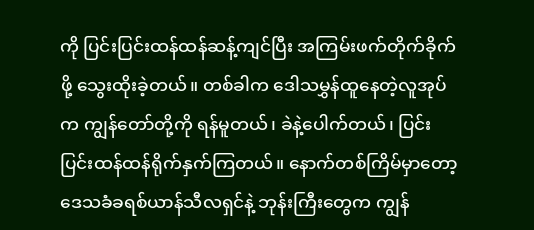ကို ပြင်းပြင်းထန်ထန်ဆန့်ကျင်ပြီး အကြမ်းဖက်တိုက်ခိုက်ဖို့ သွေးထိုးခဲ့တယ်။ တစ်ခါက ဒေါသမွှန်ထူနေတဲ့လူအုပ်က ကျွန်တော်တို့ကို ရန်မူတယ်၊ ခဲနဲ့ပေါက်တယ်၊ ပြင်းပြင်းထန်ထန်ရိုက်နှက်ကြတယ်။ နောက်တစ်ကြိမ်မှာတော့ ဒေသခံခရစ်ယာန်သီလရှင်နဲ့ ဘုန်းကြီးတွေက ကျွန်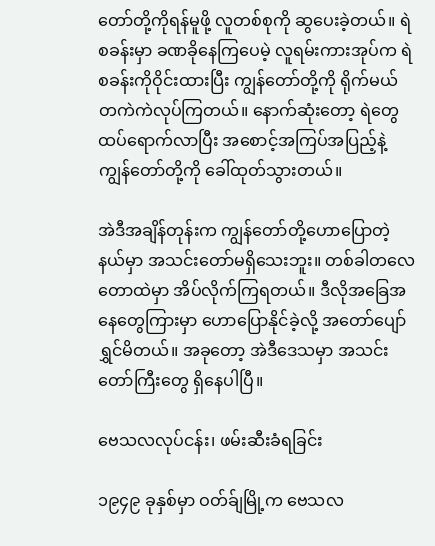တော်တို့ကိုရန်မူဖို့ လူတစ်စုကို ဆွပေးခဲ့တယ်။ ရဲစခန်းမှာ ခဏခိုနေကြပေမဲ့ လူရမ်းကားအုပ်က ရဲစခန်းကိုဝိုင်းထားပြီး ကျွန်တော်တို့ကို ရိုက်မယ်တကဲကဲလုပ်ကြတယ်။ နောက်ဆုံးတော့ ရဲတွေထပ်ရောက်လာပြီး အစောင့်အကြပ်အပြည့်နဲ့ ကျွန်တော်တို့ကို ခေါ်ထုတ်သွားတယ်။

အဲဒီအချိန်တုန်းက ကျွန်တော်တို့ဟောပြောတဲ့နယ်မှာ အသင်းတော်မရှိသေးဘူး။ တစ်ခါတလေ တောထဲမှာ အိပ်လိုက်ကြရတယ်။ ဒီလိုအခြေအနေတွေကြားမှာ ဟောပြောနိုင်ခဲ့လို့ အတော်ပျော်ရွှင်မိတယ်။ အခုတော့ အဲဒီဒေသမှာ အသင်းတော်ကြီးတွေ ရှိနေပါပြီ။

ဗေသလလုပ်ငန်း၊ ဖမ်းဆီးခံရခြင်း

၁၉၄၉ ခုနှစ်မှာ ဝတ်ခ်ျမြို့က ဗေသလ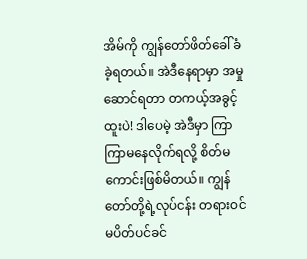အိမ်ကို ကျွန်တော်ဖိတ်ခေါ်ခံခဲ့ရတယ်။ အဲဒီနေရာမှာ အမှုဆောင်ရတာ တကယ့်အခွင့်ထူးပဲ! ဒါပေမဲ့ အဲဒီမှာ ကြာကြာမနေလိုက်ရလို့ စိတ်မကောင်းဖြစ်မိတယ်။ ကျွန်တော်တို့ရဲ့လုပ်ငန်း တရားဝင်မပိတ်ပင်ခင်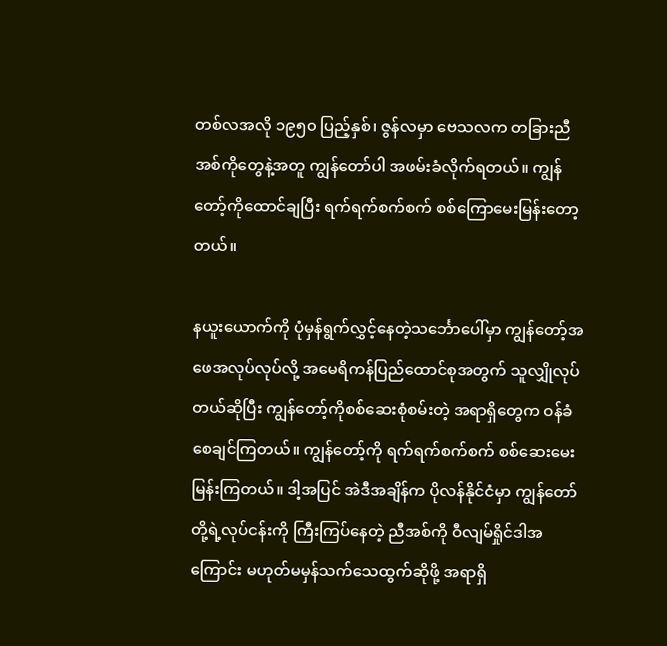တစ်လအလို ၁၉၅၀ ပြည့်နှစ်၊ ဇွန်လမှာ ဗေသလက တခြားညီအစ်ကိုတွေနဲ့အတူ ကျွန်တော်ပါ အဖမ်းခံလိုက်ရတယ်။ ကျွန်တော့်ကိုထောင်ချပြီး ရက်ရက်စက်စက် စစ်ကြောမေးမြန်းတော့တယ်။

နယူးယောက်ကို ပုံမှန်ရွက်လွှင့်နေတဲ့သင်္ဘောပေါ်မှာ ကျွန်တော့်အဖေအလုပ်လုပ်လို့ အမေရိကန်ပြည်ထောင်စုအတွက် သူလျှိုလုပ်တယ်ဆိုပြီး ကျွန်တော့်ကိုစစ်ဆေးစုံစမ်းတဲ့ အရာရှိတွေက ဝန်ခံစေချင်ကြတယ်။ ကျွန်တော့်ကို ရက်ရက်စက်စက် စစ်ဆေးမေးမြန်းကြတယ်။ ဒါ့အပြင် အဲဒီအချိန်က ပိုလန်နိုင်ငံမှာ ကျွန်တော်တို့ရဲ့လုပ်ငန်းကို ကြီးကြပ်နေတဲ့ ညီအစ်ကို ဝီလျမ်ရှိုင်ဒါအကြောင်း မဟုတ်မမှန်သက်သေထွက်ဆိုဖို့ အရာရှိ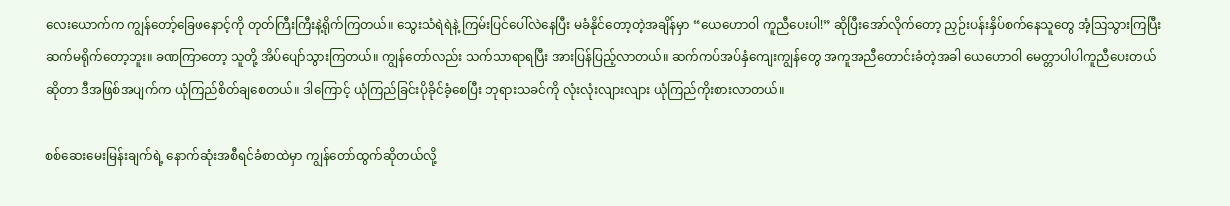လေးယောက်က ကျွန်တော့်ခြေဖနောင့်ကို တုတ်ကြီးကြီးနဲ့ရိုက်ကြတယ်။ သွေးသံရဲရဲနဲ့ ကြမ်းပြင်ပေါ်လဲနေပြီး မခံနိုင်တော့တဲ့အချိန်မှာ “ယေဟောဝါ ကူညီပေးပါ!” ဆိုပြီးအော်လိုက်တော့ ညှဉ်းပန်းနှိပ်စက်နေသူတွေ အံ့သြသွားကြပြီး ဆက်မရိုက်တော့ဘူး။ ခဏကြာတော့ သူတို့ အိပ်ပျော်သွားကြတယ်။ ကျွန်တော်လည်း သက်သာရာရပြီး အားပြန်ပြည့်လာတယ်။ ဆက်ကပ်အပ်နှံကျေးကျွန်တွေ အကူအညီတောင်းခံတဲ့အခါ ယေဟောဝါ မေတ္တာပါပါကူညီပေးတယ်ဆိုတာ ဒီအဖြစ်အပျက်က ယုံကြည်စိတ်ချစေတယ်။ ဒါကြောင့် ယုံကြည်ခြင်းပိုခိုင်ခံ့စေပြီး ဘုရားသခင်ကို လုံးလုံးလျားလျား ယုံကြည်ကိုးစားလာတယ်။

စစ်ဆေးမေးမြန်းချက်ရဲ့ နောက်ဆုံးအစီရင်ခံစာထဲမှာ ကျွန်တော်ထွက်ဆိုတယ်လို့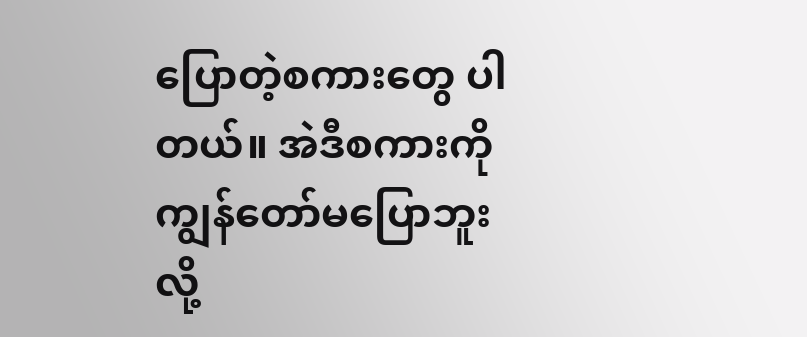ပြောတဲ့စကားတွေ ပါတယ်။ အဲဒီစကားကို ကျွန်တော်မပြောဘူးလို့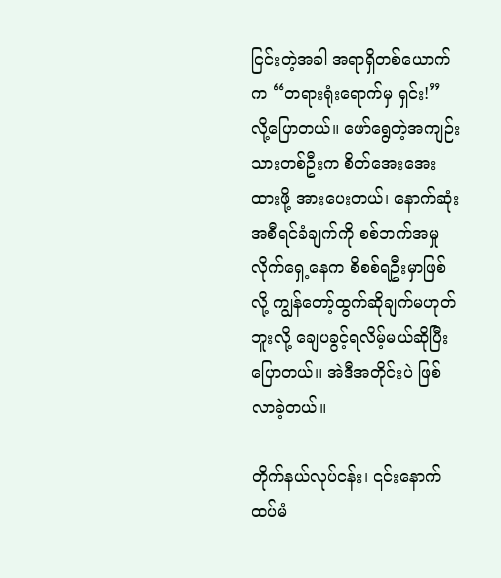ငြင်းတဲ့အခါ အရာရှိတစ်ယောက်က “တရားရုံးရောက်မှ ရှင်း!” လို့ပြောတယ်။ ဖော်ရွေတဲ့အကျဉ်းသားတစ်ဦးက စိတ်အေးအေးထားဖို့ အားပေးတယ်၊ နောက်ဆုံးအစီရင်ခံချက်ကို စစ်ဘက်အမှုလိုက်ရှေ့နေက စိစစ်ရဦးမှာဖြစ်လို့ ကျွန်တော့်ထွက်ဆိုချက်မဟုတ်ဘူးလို့ ချေပခွင့်ရလိမ့်မယ်ဆိုပြီးပြောတယ်။ အဲဒီအတိုင်းပဲ ဖြစ်လာခဲ့တယ်။

တိုက်နယ်လုပ်ငန်း၊ ၎င်းနောက် ထပ်မံ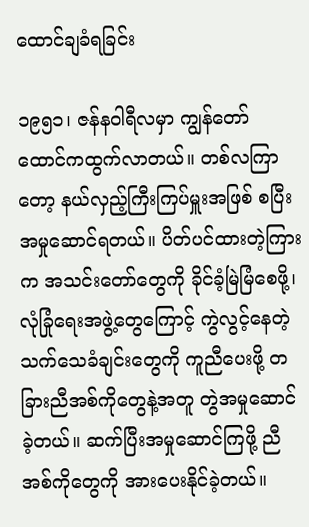ထောင်ချခံရခြင်း

၁၉၅၁၊ ဇန်နဝါရီလမှာ ကျွန်တော် ထောင်ကထွက်လာတယ်။ တစ်လကြာတော့ နယ်လှည့်ကြီးကြပ်မှူးအဖြစ် စပြီးအမှုဆောင်ရတယ်။ ပိတ်ပင်ထားတဲ့ကြားက အသင်းတော်တွေကို ခိုင်ခံ့မြဲမြံစေဖို့၊ လုံခြုံရေးအဖွဲ့တွေကြောင့် ကွဲလွင့်နေတဲ့သက်သေခံချင်းတွေကို ကူညီပေးဖို့ တခြားညီအစ်ကိုတွေနဲ့အတူ တွဲအမှုဆောင်ခဲ့တယ်။ ဆက်ပြီးအမှုဆောင်ကြဖို့ ညီအစ်ကိုတွေကို အားပေးနိုင်ခဲ့တယ်။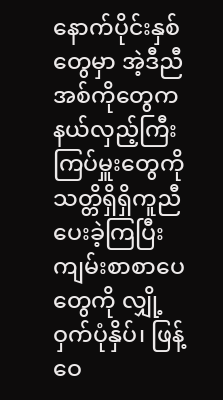နောက်ပိုင်းနှစ်တွေမှာ အဲ့ဒီညီအစ်ကိုတွေက နယ်လှည့်ကြီးကြပ်မှူးတွေကို သတ္တိရှိရှိကူညီပေးခဲ့ကြပြီး ကျမ်းစာစာပေတွေကို လျှို့ဝှက်ပုံနှိပ်၊ ဖြန့်ဝေ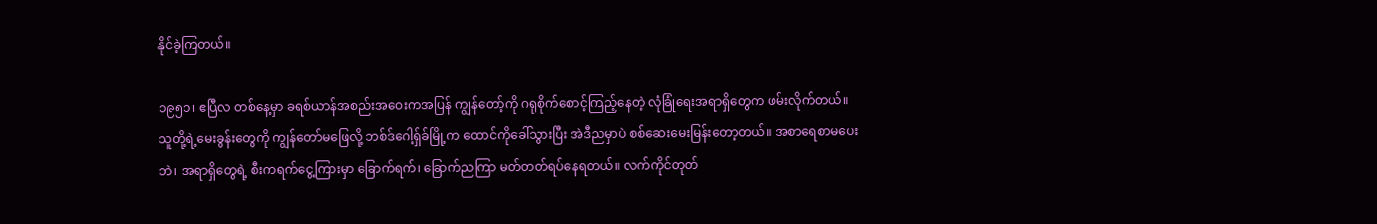နိုင်ခဲ့ကြတယ်။

၁၉၅၁၊ ဧပြီလ တစ်နေ့မှာ ခရစ်ယာန်အစည်းအဝေးကအပြန် ကျွန်တော့်ကို ဂရုစိုက်စောင့်ကြည့်နေတဲ့ လုံခြုံရေးအရာရှိတွေက ဖမ်းလိုက်တယ်။ သူတို့ရဲ့မေးခွန်းတွေကို ကျွန်တော်မဖြေလို့ ဘစ်ဒ်ဂေါ့ရှ်ခ်မြို့က ထောင်ကိုခေါ်သွားပြီး အဲဒီညမှာပဲ စစ်ဆေးမေးမြန်းတော့တယ်။ အစာရေစာမပေးဘဲ၊ အရာရှိတွေရဲ့ စီးကရက်ငွေ့ကြားမှာ ခြောက်ရက်၊ ခြောက်ညကြာ မတ်တတ်ရပ်နေရတယ်။ လက်ကိုင်တုတ်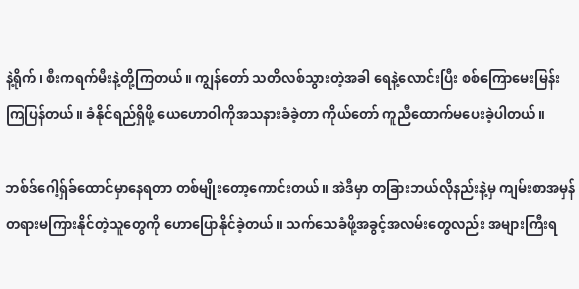နဲ့ရိုက်၊ စီးကရက်မီးနဲ့တို့ကြတယ်။ ကျွန်တော် သတိလစ်သွားတဲ့အခါ ရေနဲ့လောင်းပြီး စစ်ကြောမေးမြန်းကြပြန်တယ်။ ခံနိုင်ရည်ရှိဖို့ ယေဟောဝါကိုအသနားခံခဲ့တာ ကိုယ်တော် ကူညီထောက်မပေးခဲ့ပါတယ်။

ဘစ်ဒ်ဂေါ့ရှ်ခ်ထောင်မှာနေရတာ တစ်မျိုးတော့ကောင်းတယ်။ အဲဒီမှာ တခြားဘယ်လိုနည်းနဲ့မှ ကျမ်းစာအမှန်တရားမကြားနိုင်တဲ့သူတွေကို ဟောပြောနိုင်ခဲ့တယ်။ သက်သေခံဖို့အခွင့်အလမ်းတွေလည်း အများကြီးရ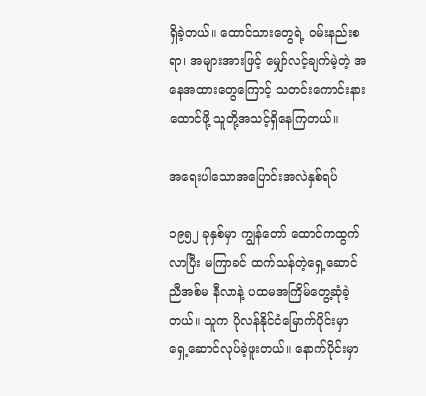ရှိခဲ့တယ်။ ထောင်သားတွေရဲ့ ဝမ်းနည်းစရာ၊ အများအားဖြင့် မျှော်လင့်ချက်မဲ့တဲ့ အနေအထားတွေကြောင့် သတင်းကောင်းနားထောင်ဖို့ သူတို့အသင့်ရှိနေကြတယ်။

အရေးပါသောအပြောင်းအလဲနှစ်ရပ်

၁၉၅၂ ခုနှစ်မှာ ကျွန်တော် ထောင်ကထွက်လာပြီး မကြာခင် ထက်သန်တဲ့ရှေ့ဆောင်ညီအစ်မ နီလာနဲ့ ပထမအကြိမ်တွေ့ဆုံခဲ့တယ်။ သူက ပိုလန်နိုင်ငံမြောက်ပိုင်းမှာ ရှေ့ဆောင်လုပ်ခဲ့ဖူးတယ်။ နောက်ပိုင်းမှာ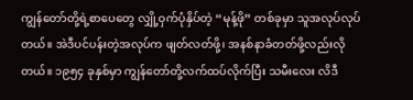ကျွန်တော်တို့ရဲ့စာပေတွေ လျှို့ဝှက်ပုံနှိပ်တဲ့ “မုန့်ဖို” တစ်ခုမှာ သူအလုပ်လုပ်တယ်။ အဲဒီပင်ပန်းတဲ့အလုပ်က ဖျတ်လတ်ဖို့၊ အနစ်နာခံတတ်ဖို့လည်းလိုတယ်။ ၁၉၅၄ ခုနှစ်မှာ ကျွန်တော်တို့လက်ထပ်လိုက်ပြီး သမီးလေး လိဒီ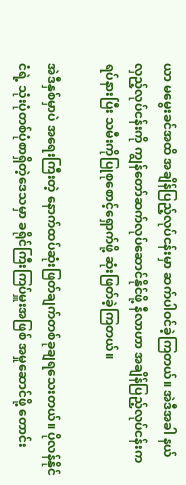ယာ မမွေးခင်အထိ အချိန်ပြည့်လုပ်ငန်းမှာ ဆက်ပါဝင်ခဲ့ကြတယ်။ အဲဒီအခါ နယ်လှည့်လုပ်ငန်းကို ကျွန်တော်ဆက်လုပ်ဆောင်နိုင်ဖို့ နီလာဟာ အချိန်ပြည့်လုပ်ငန်းက ရပ်နားပြီး သမီးကိုပြုစုစောင့်ရှောက်ဖို့ ဆုံးဖြတ်ခဲ့ကြတယ်။

အဲဒီနှစ်မှာပဲ အရေးကြီးတဲ့ နောက်ထပ်ဆုံးဖြတ်ချက်တစ်ခုချရသေးတယ်။ ပိုလန်နိုင်ငံရဲ့ သုံးပုံတစ်ပုံစာရှိတဲ့ဒေသမှာ ခရိုင်ကြီးကြပ်မှူးအဖြစ် အမှုဆောင်ဖို့ တောင်း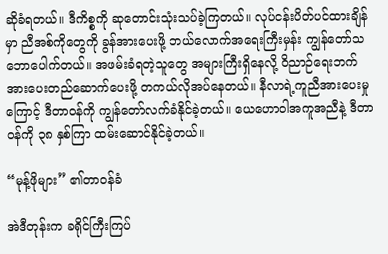ဆိုခံရတယ်။ ဒီကိစ္စကို ဆုတောင်းသုံးသပ်ခဲ့ကြတယ်။ လုပ်ငန်းပိတ်ပင်ထားချိန်မှာ ညီအစ်ကိုတွေကို ခွန်အားပေးဖို့ ဘယ်လောက်အရေးကြီးမှန်း ကျွန်တော်သဘောပေါက်တယ်။ အဖမ်းခံရတဲ့သူတွေ အများကြီးရှိနေလို့ ဝိညာဉ်ရေးဘက် အားပေးတည်ဆောက်ပေးဖို့ တကယ်လိုအပ်နေတယ်။ နီလာရဲ့ကူညီအားပေးမှုကြောင့် ဒီတာဝန်ကို ကျွန်တော်လက်ခံနိုင်ခဲ့တယ်။ ယေဟောဝါအကူအညီနဲ့ ဒီတာဝန်ကို ၃၈ နှစ်ကြာ ထမ်းဆောင်နိုင်ခဲ့တယ်။

“မုန့်ဖိုများ” ၏တာဝန်ခံ

အဲဒီတုန်းက ခရိုင်ကြီးကြပ်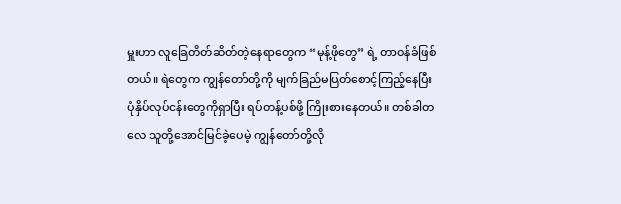မှူးဟာ လူခြေတိတ်ဆိတ်တဲ့နေရာတွေက “မုန့်ဖိုတွေ” ရဲ့ တာဝန်ခံဖြစ်တယ်။ ရဲတွေက ကျွန်တော်တို့ကို မျက်ခြည်မပြတ်စောင့်ကြည့်နေပြီး ပုံနှိပ်လုပ်ငန်းတွေကိုရှာပြီး ရပ်တန့်ပစ်ဖို့ ကြိုးစားနေတယ်။ တစ်ခါတလေ သူတို့အောင်မြင်ခဲ့ပေမဲ့ ကျွန်တော်တို့လို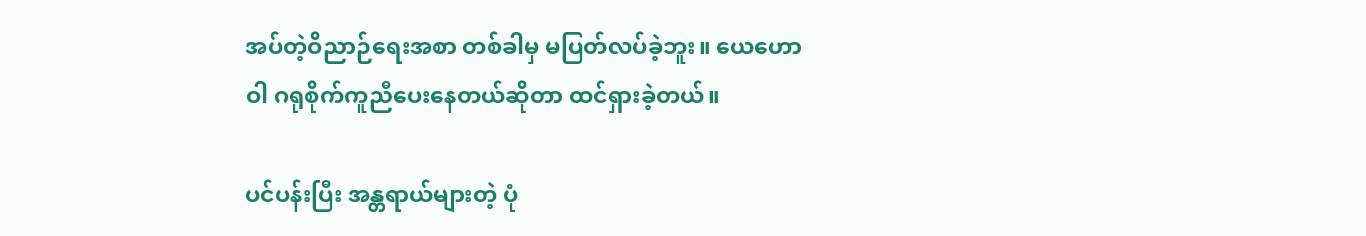အပ်တဲ့ဝိညာဉ်ရေးအစာ တစ်ခါမှ မပြတ်လပ်ခဲ့ဘူး။ ယေဟောဝါ ဂရုစိုက်ကူညီပေးနေတယ်ဆိုတာ ထင်ရှားခဲ့တယ်။

ပင်ပန်းပြီး အန္တရာယ်များတဲ့ ပုံ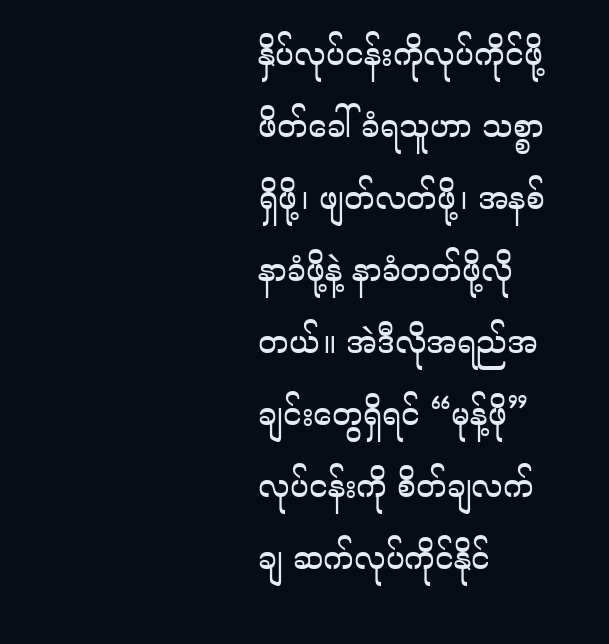နှိပ်လုပ်ငန်းကိုလုပ်ကိုင်ဖို့ ဖိတ်ခေါ်ခံရသူဟာ သစ္စာရှိဖို့၊ ဖျတ်လတ်ဖို့၊ အနစ်နာခံဖို့နဲ့ နာခံတတ်ဖို့လိုတယ်။ အဲဒီလိုအရည်အချင်းတွေရှိရင် “မုန့်ဖို” လုပ်ငန်းကို စိတ်ချလက်ချ ဆက်လုပ်ကိုင်နိုင်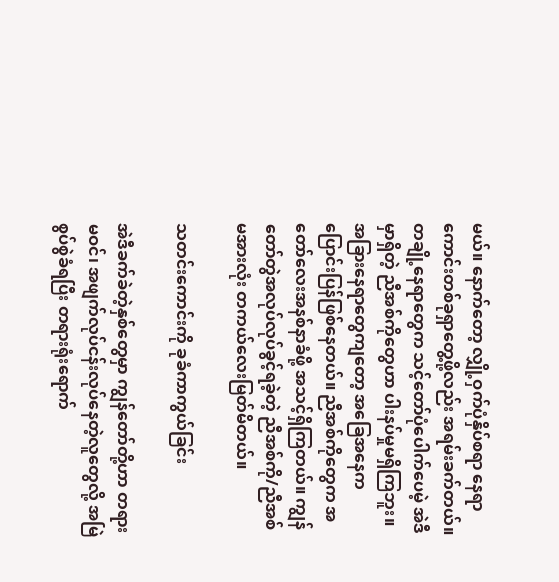မယ်။ နောက်တော့ လျှို့ဝှက်ပုံနှိပ်စရာ နေရာကောင်းတစ်ခုရှာတွေ့ဖို့လည်း အရမ်းခက်တယ်။ တချို့နေရာတွေက သင့်တော်ပုံပေါက်ပေမဲ့ အဲဒီမှာရှိတဲ့ ညီအစ်ကိုတွေဟာ ပါးနပ်မှုမရှိကြဘူး။ အခြားနေရာတွေကျတော့ အခြေအနေက ပြောင်းပြန်ဖြစ်နေတယ်။ ညီအစ်ကိုတွေက အတော်လေးအနစ်နာခံဖို့ အသင့်ရှိကြတယ်။ ကျွန်တော်တွဲအလုပ်လုပ်ခွင့်ရခဲ့တဲ့ ညီအစ်ကို/ညီအစ်မအားလုံး တကယ်လေးမြတ်မိတယ်။

သတင်းကောင်းကို ခုခံကာကွယ်ခြင်း

အဲဒီခက်ခဲတဲ့နှစ်တွေမှာ ကျွန်တော်တို့ဟာ တရားမဝင်၊ အဖျက်လုပ်ငန်းလုပ်နေတဲ့လူတွေလို့ အမြဲစွပ်စွဲခံရပြီး တရားရုံးရောက်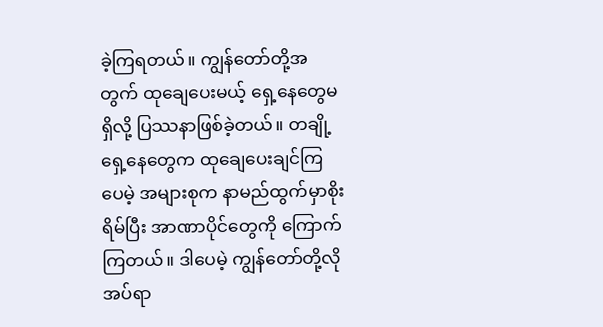ခဲ့ကြရတယ်။ ကျွန်တော်တို့အတွက် ထုချေပေးမယ့် ရှေ့နေတွေမရှိလို့ ပြဿနာဖြစ်ခဲ့တယ်။ တချို့ရှေ့နေတွေက ထုချေပေးချင်ကြပေမဲ့ အများစုက နာမည်ထွက်မှာစိုးရိမ်ပြီး အာဏာပိုင်တွေကို ကြောက်ကြတယ်။ ဒါပေမဲ့ ကျွန်တော်တို့လိုအပ်ရာ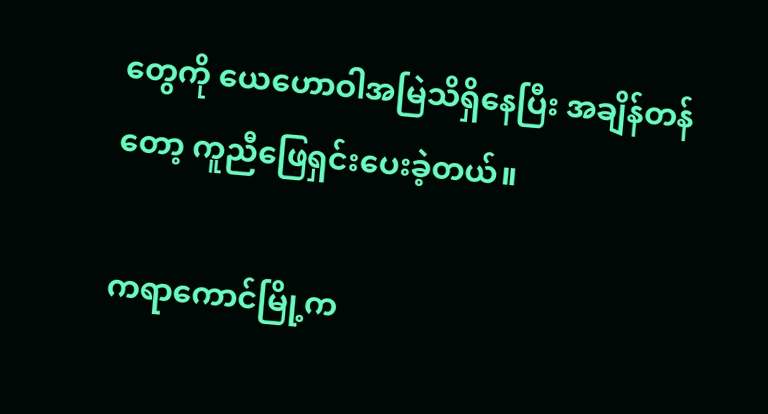တွေကို ယေဟောဝါအမြဲသိရှိနေပြီး အချိန်တန်တော့ ကူညီဖြေရှင်းပေးခဲ့တယ်။

ကရာကောင်မြို့က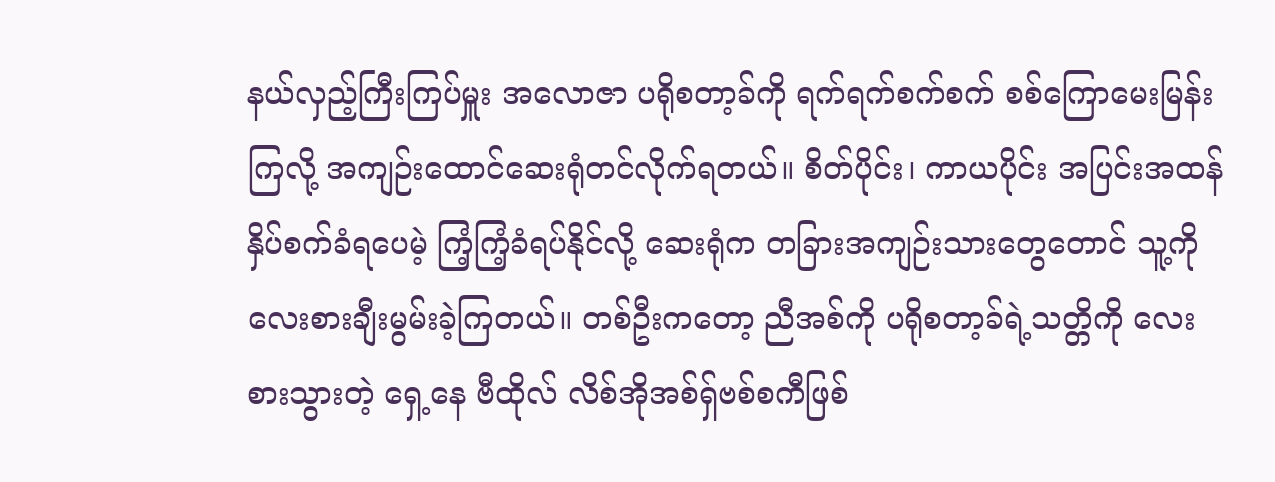နယ်လှည့်ကြီးကြပ်မှူး အလောဇာ ပရိုစတာ့ခ်ကို ရက်ရက်စက်စက် စစ်ကြောမေးမြန်းကြလို့ အကျဉ်းထောင်ဆေးရုံတင်လိုက်ရတယ်။ စိတ်ပိုင်း၊ ကာယပိုင်း အပြင်းအထန်နှိပ်စက်ခံရပေမဲ့ ကြံ့ကြံ့ခံရပ်နိုင်လို့ ဆေးရုံက တခြားအကျဉ်းသားတွေတောင် သူ့ကို လေးစားချီးမွမ်းခဲ့ကြတယ်။ တစ်ဦးကတော့ ညီအစ်ကို ပရိုစတာ့ခ်ရဲ့သတ္တိကို လေးစားသွားတဲ့ ရှေ့နေ ဗီထိုလ် လိစ်အိုအစ်ရှ်ဗစ်စကီဖြစ်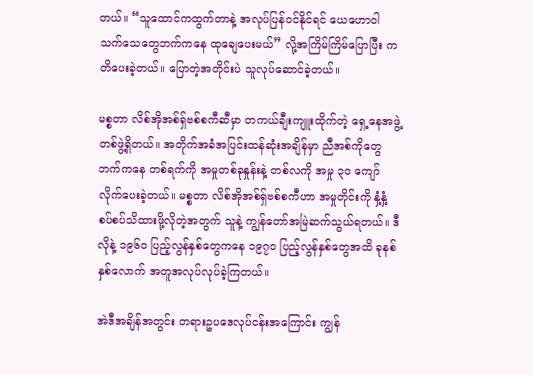တယ်။ “သူထောင်ကထွက်တာနဲ့ အလုပ်ပြန်ဝင်နိုင်ရင် ယေဟောဝါသက်သေတွေဘက်ကနေ ထုချေပေးမယ်” လို့အကြိမ်ကြိမ်ပြောပြီး ကတိပေးခဲ့တယ်။ ပြောတဲ့အတိုင်းပဲ သူလုပ်ဆောင်ခဲ့တယ်။

မစ္စတာ လိစ်အိုအစ်ရှ်ဗစ်စကီဆီမှာ တကယ်ချီးကျူးထိုက်တဲ့ ရှေ့နေအဖွဲ့တစ်ဖွဲ့ရှိတယ်။ အတိုက်အခံအပြင်းထန်ဆုံးအချိန်မှာ ညီအစ်ကိုတွေဘက်ကနေ တစ်ရက်ကို အမှုတစ်ခုနှုန်းနဲ့ တစ်လကို အမှု ၃၀ ကျော် လိုက်ပေးခဲ့တယ်။ မစ္စတာ လိစ်အိုအစ်ရှ်ဗစ်စကီဟာ အမှုတိုင်းကို နှံ့နှံ့စပ်စပ်သိထားဖို့လိုတဲ့အတွက် သူနဲ့ ကျွန်တော်အမြဲဆက်သွယ်ရတယ်။ ဒီလိုနဲ့ ၁၉၆၀ ပြည့်လွန်နှစ်တွေကနေ ၁၉၇၀ ပြည့်လွန်နှစ်တွေအထိ ခုနစ်နှစ်လောက် အတူအလုပ်လုပ်ခဲ့ကြတယ်။

အဲဒီအချိန်အတွင်း တရားဥပဒေလုပ်ငန်းအကြောင်း ကျွန်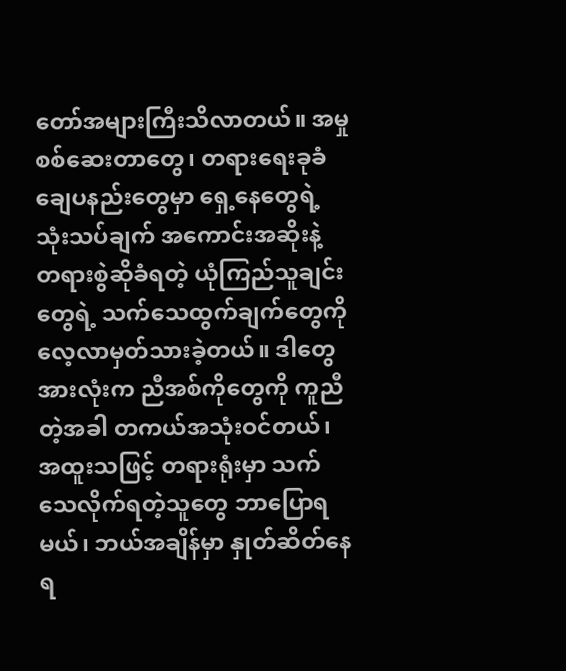တော်အများကြီးသိလာတယ်။ အမှုစစ်ဆေးတာတွေ၊ တရားရေးခုခံချေပနည်းတွေမှာ ရှေ့နေတွေရဲ့သုံးသပ်ချက် အကောင်းအဆိုးနဲ့ တရားစွဲဆိုခံရတဲ့ ယုံကြည်သူချင်းတွေရဲ့ သက်သေထွက်ချက်တွေကို လေ့လာမှတ်သားခဲ့တယ်။ ဒါတွေအားလုံးက ညီအစ်ကိုတွေကို ကူညီတဲ့အခါ တကယ်အသုံးဝင်တယ်၊ အထူးသဖြင့် တရားရုံးမှာ သက်သေလိုက်ရတဲ့သူတွေ ဘာပြောရမယ်၊ ဘယ်အချိန်မှာ နှုတ်ဆိတ်နေရ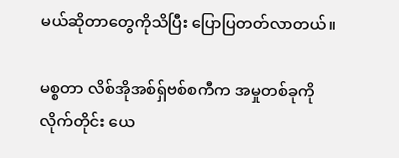မယ်ဆိုတာတွေကိုသိပြီး ပြောပြတတ်လာတယ်။

မစ္စတာ လိစ်အိုအစ်ရှ်ဗစ်စကီက အမှုတစ်ခုကိုလိုက်တိုင်း ယေ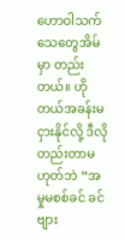ဟောဝါသက်သေတွေအိမ်မှာ တည်းတယ်။ ဟိုတယ်အခန်းမငှားနိုင်လို့ ဒီလိုတည်းတာမဟုတ်ဘဲ “အမှုမစစ်ခင် ခင်ဗျား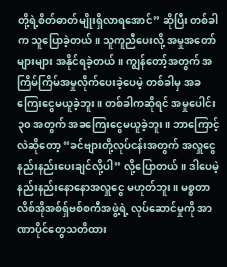တို့ရဲ့စိတ်ဓာတ်မျိုးရှိလာရအောင်” ဆိုပြီး တစ်ခါက သူပြောခဲ့တယ်။ သူကူညီပေးလို့ အမှုအတော်များများ အနိုင်ရခဲ့တယ်။ ကျွန်တော့်အတွက် အကြိမ်ကြိမ်အမှုလိုက်ပေးခဲ့ပေမဲ့ တစ်ခါမှ အခကြေးငွေမယူခဲ့ဘူး။ တစ်ခါကဆိုရင် အမှုပေါင်း ၃၀ အတွက် အခကြေးငွေမယူခဲ့ဘူး။ ဘာကြောင့်လဲဆိုတော့ “ခင်ဗျားတို့လုပ်ငန်းအတွက် အလှူငွေနည်းနည်းပေးချင်လို့ပါ” လို့ပြောတယ်။ ဒါပေမဲ့ နည်းနည်းနောနောအလှူငွေ မဟုတ်ဘူး။ မစ္စတာ လိစ်အိုအစ်ရှ်ဗစ်စကီအဖွဲ့ရဲ့ လုပ်ဆောင်မှုကို အာဏာပိုင်တွေသတိထား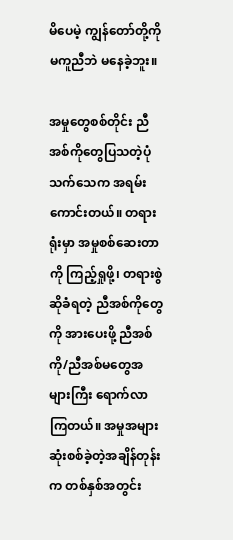မိပေမဲ့ ကျွန်တော်တို့ကို မကူညီဘဲ မနေခဲ့ဘူး။

အမှုတွေစစ်တိုင်း ညီအစ်ကိုတွေပြသတဲ့ပုံသက်သေက အရမ်းကောင်းတယ်။ တရားရုံးမှာ အမှုစစ်ဆေးတာကို ကြည့်ရှုဖို့၊ တရားစွဲဆိုခံရတဲ့ ညီအစ်ကိုတွေကို အားပေးဖို့ ညီအစ်ကို/ညီအစ်မတွေအများကြီး ရောက်လာကြတယ်။ အမှုအများဆုံးစစ်ခဲ့တဲ့အချိန်တုန်းက တစ်နှစ်အတွင်း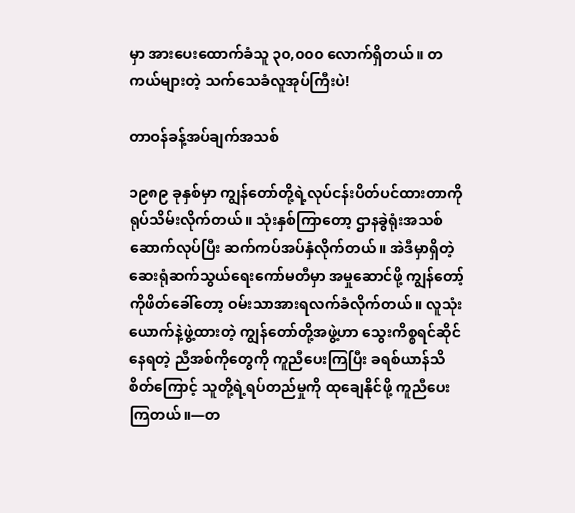မှာ အားပေးထောက်ခံသူ ၃၀,၀၀၀ လောက်ရှိတယ်။ တကယ်များတဲ့ သက်သေခံလူအုပ်ကြီးပဲ!

တာဝန်ခန့်အပ်ချက်အသစ်

၁၉၈၉ ခုနှစ်မှာ ကျွန်တော်တို့ရဲ့လုပ်ငန်းပိတ်ပင်ထားတာကို ရုပ်သိမ်းလိုက်တယ်။ သုံးနှစ်ကြာတော့ ဌာနခွဲရုံးအသစ်ဆောက်လုပ်ပြီး ဆက်ကပ်အပ်နှံလိုက်တယ်။ အဲဒီမှာရှိတဲ့ ဆေးရုံဆက်သွယ်ရေးကော်မတီမှာ အမှုဆောင်ဖို့ ကျွန်တော့်ကိုဖိတ်ခေါ်တော့ ဝမ်းသာအားရလက်ခံလိုက်တယ်။ လူသုံးယောက်နဲ့ဖွဲ့ထားတဲ့ ကျွန်တော်တို့အဖွဲ့ဟာ သွေးကိစ္စရင်ဆိုင်နေရတဲ့ ညီအစ်ကိုတွေကို ကူညီပေးကြပြီး ခရစ်ယာန်သိစိတ်ကြောင့် သူတို့ရဲ့ရပ်တည်မှုကို ထုချေနိုင်ဖို့ ကူညီပေးကြတယ်။—တ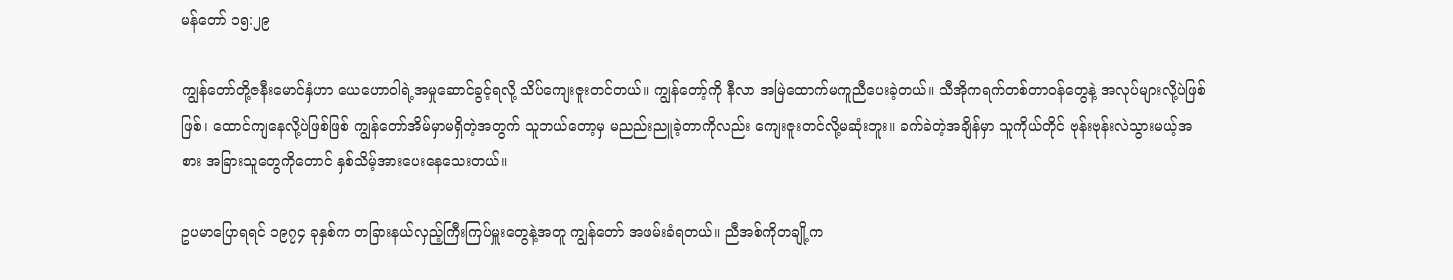မန်တော် ၁၅:၂၉

ကျွန်တော်တို့ဇနီးမောင်နှံဟာ ယေဟောဝါရဲ့အမှုဆောင်ခွင့်ရလို့ သိပ်ကျေးဇူးတင်တယ်။ ကျွန်တော့်ကို နီလာ အမြဲထောက်မကူညီပေးခဲ့တယ်။ သီအိုကရက်တစ်တာဝန်တွေနဲ့ အလုပ်များလို့ပဲဖြစ်ဖြစ်၊ ထောင်ကျနေလို့ပဲဖြစ်ဖြစ် ကျွန်တော်အိမ်မှာမရှိတဲ့အတွက် သူဘယ်တော့မှ မညည်းညူခဲ့တာကိုလည်း ကျေးဇူးတင်လို့မဆုံးဘူး။ ခက်ခဲတဲ့အချိန်မှာ သူကိုယ်တိုင် ဗုန်းဗုန်းလဲသွားမယ့်အစား အခြားသူတွေကိုတောင် နှစ်သိမ့်အားပေးနေသေးတယ်။

ဥပမာပြောရရင် ၁၉၇၄ ခုနှစ်က တခြားနယ်လှည့်ကြီးကြပ်မှူးတွေနဲ့အတူ ကျွန်တော် အဖမ်းခံရတယ်။ ညီအစ်ကိုတချို့က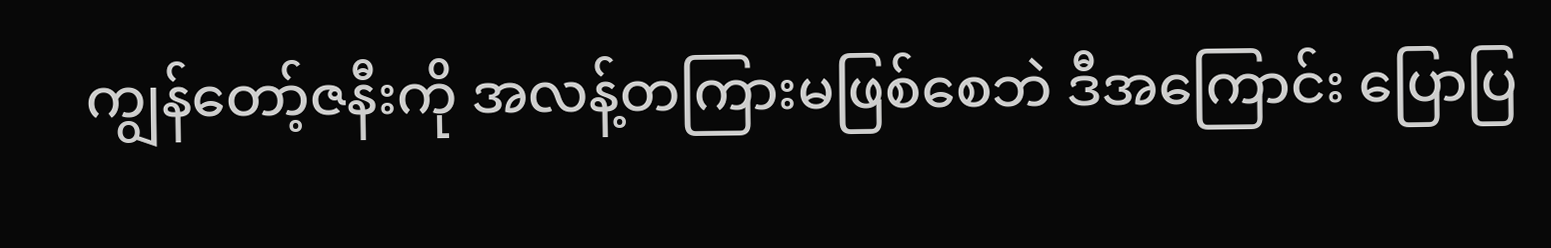ကျွန်တော့်ဇနီးကို အလန့်တကြားမဖြစ်စေဘဲ ဒီအကြောင်း ပြောပြ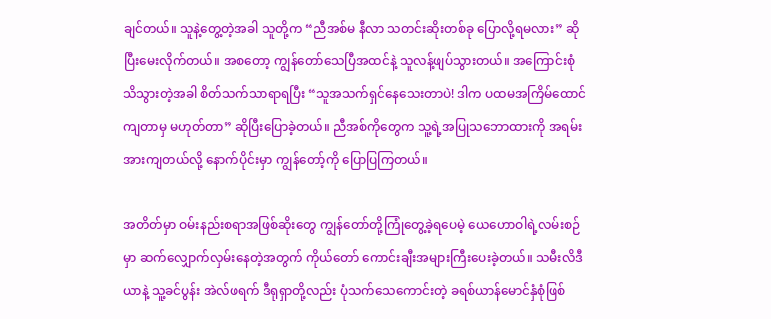ချင်တယ်။ သူနဲ့တွေ့တဲ့အခါ သူတို့က “ညီအစ်မ နီလာ သတင်းဆိုးတစ်ခု ပြောလို့ရမလား” ဆိုပြီးမေးလိုက်တယ်။ အစတော့ ကျွန်တော်သေပြီအထင်နဲ့ သူလန့်ဖျပ်သွားတယ်။ အကြောင်းစုံသိသွားတဲ့အခါ စိတ်သက်သာရာရပြီး “သူအသက်ရှင်နေသေးတာပဲ! ဒါက ပထမအကြိမ်ထောင်ကျတာမှ မဟုတ်တာ” ဆိုပြီးပြောခဲ့တယ်။ ညီအစ်ကိုတွေက သူ့ရဲ့အပြုသဘောထားကို အရမ်းအားကျတယ်လို့ နောက်ပိုင်းမှာ ကျွန်တော့်ကို ပြောပြကြတယ်။

အတိတ်မှာ ဝမ်းနည်းစရာအဖြစ်ဆိုးတွေ ကျွန်တော်တို့ကြုံတွေ့ခဲ့ရပေမဲ့ ယေဟောဝါရဲ့လမ်းစဉ်မှာ ဆက်လျှောက်လှမ်းနေတဲ့အတွက် ကိုယ်တော် ကောင်းချီးအများကြီးပေးခဲ့တယ်။ သမီးလိဒီယာနဲ့ သူ့ခင်ပွန်း အဲလ်ဖရက် ဒီရုရှာတို့လည်း ပုံသက်သေကောင်းတဲ့ ခရစ်ယာန်မောင်နှံစုံဖြစ်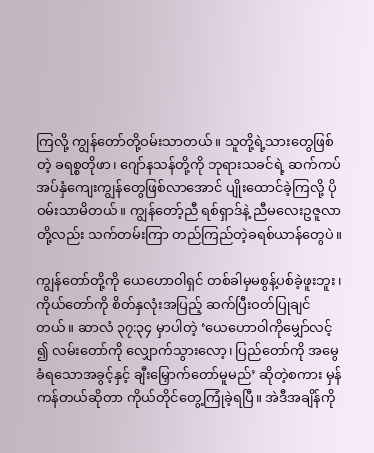ကြလို့ ကျွန်တော်တို့ဝမ်းသာတယ်။ သူတို့ရဲ့သားတွေဖြစ်တဲ့ ခရစ္စတိုဖာ၊ ဂျော်နသန်တို့ကို ဘုရားသခင်ရဲ့ ဆက်ကပ်အပ်နှံကျေးကျွန်တွေဖြစ်လာအောင် ပျိုးထောင်ခဲ့ကြလို့ ပိုဝမ်းသာမိတယ်။ ကျွန်တော့်ညီ ရစ်ရှာဒ်နဲ့ ညီမလေးဥဇူလာတို့လည်း သက်တမ်းကြာ တည်ကြည်တဲ့ခရစ်ယာန်တွေပဲ။

ကျွန်တော်တို့ကို ယေဟောဝါရှင် တစ်ခါမှမစွန့်ပစ်ခဲ့ဖူးဘူး၊ ကိုယ်တော်ကို စိတ်နှလုံးအပြည့် ဆက်ပြီးဝတ်ပြုချင်တယ်။ ဆာလံ ၃၇:၃၄ မှာပါတဲ့ ‘ယေဟောဝါကိုမျှော်လင့်၍ လမ်းတော်ကို လျှောက်သွားလော့၊ ပြည်တော်ကို အမွေခံရသောအခွင့်နှင့် ချီးမြှောက်တော်မူမည်’ ဆိုတဲ့စကား မှန်ကန်တယ်ဆိုတာ ကိုယ်တိုင်တွေ့ကြုံခဲ့ရပြီ။ အဲဒီအချိန်ကို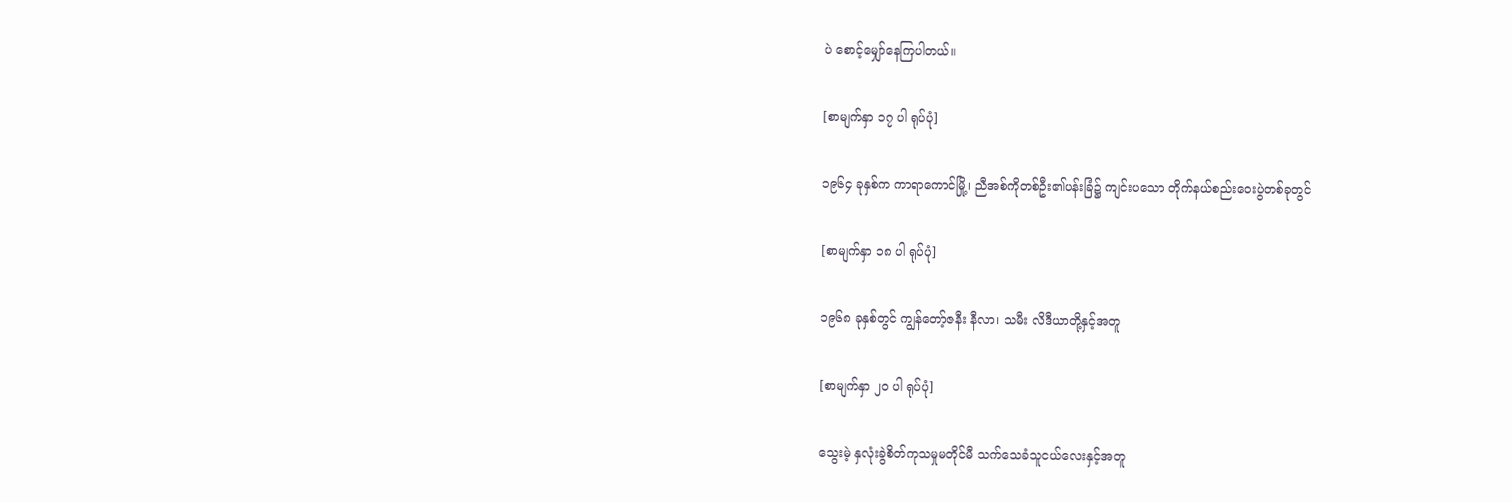ပဲ စောင့်မျှော်နေကြပါတယ်။

[စာမျက်နှာ ၁၇ ပါ ရုပ်ပုံ]

၁၉၆၄ ခုနှစ်က ကာရာကောင်မြို့၊ ညီအစ်ကိုတစ်ဦး၏ပန်းခြံ၌ ကျင်းပသော တိုက်နယ်စည်းဝေးပွဲတစ်ခုတွင်

[စာမျက်နှာ ၁၈ ပါ ရုပ်ပုံ]

၁၉၆၈ ခုနှစ်တွင် ကျွန်တော့်ဇနီး နီလာ၊ သမီး လိဒီယာတို့နှင့်အတူ

[စာမျက်နှာ ၂၀ ပါ ရုပ်ပုံ]

သွေးမဲ့ နှလုံးခွဲစိတ်ကုသမှုမတိုင်မီ သက်သေခံသူငယ်လေးနှင့်အတူ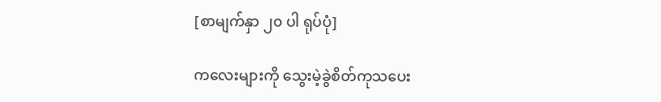[စာမျက်နှာ ၂၀ ပါ ရုပ်ပုံ]

ကလေးများကို သွေးမဲ့ခွဲစိတ်ကုသပေး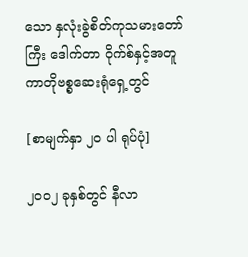သော နှလုံးခွဲစိတ်ကုသမားတော်ကြီး ဒေါက်တာ ဝိုက်စ်နှင့်အတူ ကာတိုဗစ္စဆေးရုံရှေ့တွင်

[စာမျက်နှာ ၂၀ ပါ ရုပ်ပုံ]

၂၀၀၂ ခုနှစ်တွင် နီလာ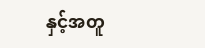နှင့်အတူ